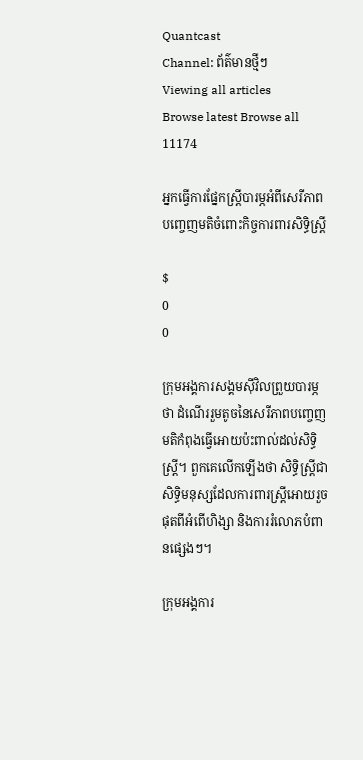Quantcast
Channel: ព័ត៌មានថ្មីៗ
Viewing all articles
Browse latest Browse all 11174

អ្នកធ្វើការផ្នែកស្ត្រីបារម្ភអំពីសេរីភាពបញ្ចេញមតិចំពោះកិច្ចការពារសិទ្ធិស្ត្រី

$
0
0

ក្រុមអង្គការសង្គមស៊ីវិលព្រួយបារម្ភថា ដំណើររួមតូចនៃសេរីភាពបញ្ចេញមតិកំពុងធ្វើអោយប៉ះពាល់ដល់សិទ្ធិស្ត្រី។ ពួកគេលើកឡើងថា សិទ្ធិស្ត្រីជាសិទ្ធិមនុស្សដែលការពារស្ត្រីអោយរួចផុតពីអំពើហិង្សា និងការរំលោភបំពានផ្សេងៗ។

ក្រុមអង្គការ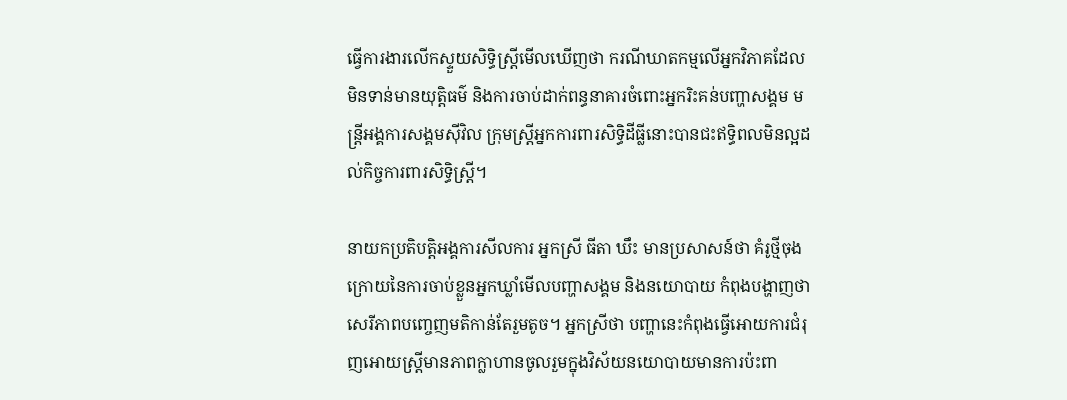ធ្វើការងារលើកស្ទួយសិទ្ធិស្ត្រីមើលឃើញថា ករណីឃាតកម្មលើអ្នកវិភាគដែលមិនទាន់មានយុត្តិធម៌ និងការចាប់ដាក់ពន្ធនាគារចំពោះអ្នករិះគន់បញ្ហាសង្គម មន្ត្រីអង្គការសង្គមស៊ីវិល ក្រុមស្ត្រីអ្នកការពារសិទ្ធិដីធ្លីនោះបានជះឥទ្ធិពលមិនល្អដល់កិច្ចការពារសិទ្ធិស្ត្រី។

នាយកប្រតិបត្តិអង្គការសីលការ អ្នកស្រី ធីតា ឃឹះ មានប្រសាសន៍ថា គំរូថ្មីចុងក្រោយនៃការចាប់ខ្លួនអ្នកឃ្លាំមើលបញ្ហាសង្គម និងនយោបាយ កំពុងបង្ហាញថា សេរីភាពបញ្ចេញមតិកាន់តែរួមតូច។ អ្នកស្រីថា បញ្ហានេះកំពុងធ្វើអោយការជំរុញអោយស្ត្រីមានភាពក្លាហានចូលរួមក្នុងវិស័យនយោបាយមានការប៉ះពា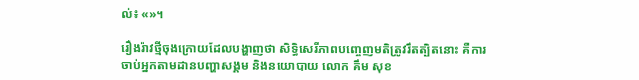ល់៖ «»។

រឿងរ៉ាវថ្មីចុងក្រោយដែលបង្ហាញថា សិទ្ធិសេរីភាពបញ្ចេញមតិត្រូវរឹតត្បិតនោះ គឺការចាប់អ្នកតាមដានបញ្ហាសង្គម និងនយោបាយ លោក គឹម សុខ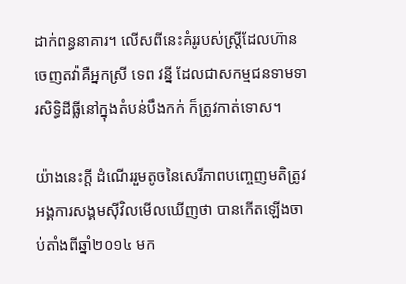ដាក់ពន្ធនាគារ។ លើសពីនេះគំរូរបស់ស្ត្រីដែលហ៊ានចេញតវ៉ាគឺអ្នកស្រី ទេព វន្នី ដែលជាសកម្មជនទាមទារសិទ្ធិដីធ្លីនៅក្នុងតំបន់បឹងកក់ ក៏ត្រូវកាត់ទោស។

យ៉ាងនេះក្ដី ដំណើររួមតូចនៃសេរីភាពបញ្ចេញមតិត្រូវអង្គការសង្គមស៊ីវិលមើលឃើញថា បានកើតឡើងចាប់តាំងពីឆ្នាំ២០១៤ មក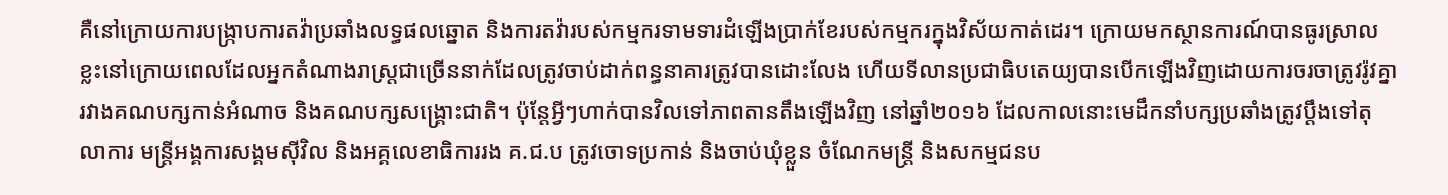គឺនៅក្រោយការបង្ក្រាបការតវ៉ាប្រឆាំងលទ្ធផលឆ្នោត និងការតវ៉ារបស់កម្មករទាមទារដំឡើងប្រាក់ខែរបស់កម្មករក្នុងវិស័យកាត់ដេរ។ ក្រោយមកស្ថានការណ៍បានធូរស្រាលខ្លះនៅក្រោយពេលដែលអ្នកតំណាងរាស្ត្រជាច្រើននាក់ដែលត្រូវចាប់ដាក់ពន្ធនាគារត្រូវបានដោះលែង ហើយទីលានប្រជាធិបតេយ្យបានបើកឡើងវិញដោយការចរចាត្រូវរ៉ូវគ្នារវាងគណបក្សកាន់អំណាច និងគណបក្សសង្គ្រោះជាតិ។ ប៉ុន្តែអ្វីៗហាក់បានវិលទៅភាពតានតឹងឡើងវិញ នៅឆ្នាំ២០១៦ ដែលកាលនោះមេដឹកនាំបក្សប្រឆាំងត្រូវប្ដឹងទៅតុលាការ មន្ត្រីអង្គការសង្គមស៊ីវិល និងអគ្គលេខាធិការរង គ.ជ.ប ត្រូវចោទប្រកាន់ និងចាប់ឃុំខ្លួន ចំណែកមន្ត្រី និងសកម្មជនប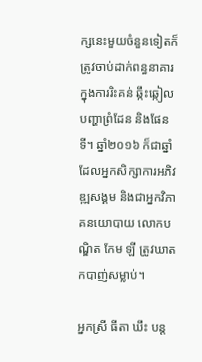ក្សនេះមួយចំនួនទៀតក៏ត្រូវចាប់ដាក់ពន្ធនាគារក្នុងការរិះគន់ ឆ្កឹះឆ្កៀលបញ្ហាព្រំដែន និងផែនទី។ ឆ្នាំ២០១៦ ក៏ជាឆ្នាំ ដែលអ្នកសិក្សាការអភិវឌ្ឍសង្គម និងជាអ្នកវិភាគនយោបាយ លោកបណ្ឌិត កែម ឡី ត្រូវឃាតកបាញ់សម្លាប់។

អ្នកស្រី ធីតា ឃឹះ បន្ត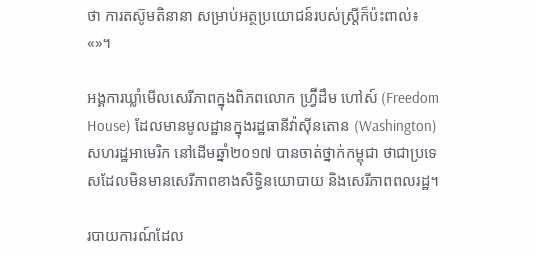ថា ការតស៊ូមតិនានា សម្រាប់អត្ថប្រយោជន៍របស់ស្ត្រីក៏ប៉ះពាល់៖ «»។

អង្គការឃ្លាំមើលសេរីភាពក្នុងពិភពលោក ហ្វ្រ៊ីដឹម ហៅស៍ (Freedom House) ដែលមានមូលដ្ឋានក្នុងរដ្ឋធានីវ៉ាស៊ីនតោន (Washington) សហរដ្ឋអាមេរិក នៅដើមឆ្នាំ២០១៧ បានចាត់ថ្នាក់កម្ពុជា ថាជាប្រទេសដែលមិនមានសេរីភាពខាងសិទ្ធិនយោបាយ និងសេរីភាពពលរដ្ឋ។

របាយការណ៍ដែល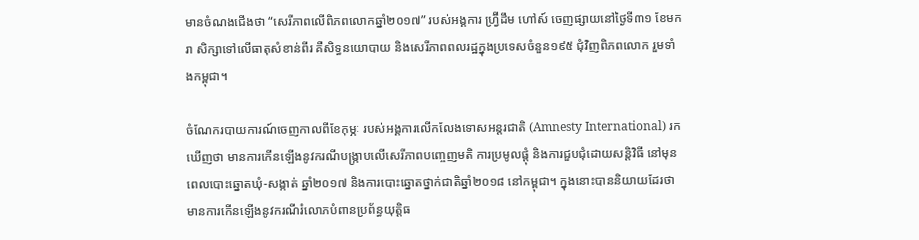មានចំណងជើងថា “សេរីភាពលើពិភពលោកឆ្នាំ២០១៧” របស់អង្គការ ហ្វ្រ៊ីដឹម ហៅស៍ ចេញផ្សាយនៅថ្ងៃទី៣១ ខែមករា សិក្សាទៅលើធាតុសំខាន់ពីរ គឺសិទ្ធនយោបាយ និងសេរីភាពពលរដ្ឋក្នុងប្រទេសចំនួន១៩៥ ជុំវិញពិភពលោក រួមទាំងកម្ពុជា។

ចំណែករបាយការណ៍ចេញកាលពីខែកុម្ភៈ របស់អង្គការលើកលែងទោសអន្តរជាតិ (Amnesty International) រកឃើញថា មានការកើនឡើងនូវករណីបង្ក្រាបលើសេរីភាពបញ្ចេញមតិ ការប្រមូលផ្ដុំ និងការជួបជុំដោយសន្តិវិធី នៅមុនពេលបោះឆ្នោតឃុំ-សង្កាត់ ឆ្នាំ២០១៧ និងការបោះឆ្នោតថ្នាក់ជាតិឆ្នាំ២០១៨ នៅកម្ពុជា។ ក្នុងនោះបាននិយាយដែរថា មានការកើនឡើងនូវករណីរំលោភបំពានប្រព័ន្ធយុត្តិធ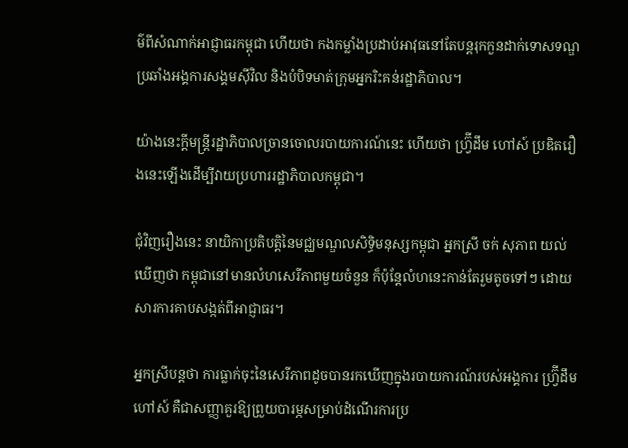ម៌ពីសំណាក់អាជ្ញាធរកម្ពុជា ហើយថា កងកម្លាំងប្រដាប់អាវុធនៅតែបន្តរុកកួនដាក់ទោសទណ្ឌប្រឆាំងអង្គការសង្គមស៊ីវិល និងបំបិទមាត់ក្រុមអ្នករិះគន់រដ្ឋាភិបាល។

យ៉ាងនេះក្ដីមន្ត្រីរដ្ឋាភិបាលច្រានចោលរបាយការណ៍នេះ ហើយថា ហ្វ្រ៊ីដឹម ហៅស៍ ប្រឌិតរឿងនេះឡើងដើម្បីវាយប្រហាររដ្ឋាភិបាលកម្ពុជា។

ជុំវិញរឿងនេះ នាយិកាប្រតិបត្តិនៃមជ្ឈមណ្ឌលសិទ្ធិមនុស្សកម្ពុជា អ្នកស្រី ចក់ សុភាព យល់ឃើញថា កម្ពុជានៅមានលំហសេរីភាពមួយចំនួន ក៏ប៉ុន្តែលំហនេះកាន់តែរួមតូចទៅៗ ដោយសារការគាបសង្កត់ពីអាជ្ញាធរ។

អ្នកស្រីបន្តថា ការធ្លាក់ចុះនៃសេរីភាពដូចបានរកឃើញក្នុងរបាយការណ៍របស់អង្គការ ហ្វ្រ៊ីដឹម ហៅស៍ គឺជាសញ្ញាគួរឱ្យព្រួយបារម្ភសម្រាប់ដំណើរការប្រ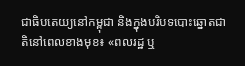ជាធិបតេយ្យនៅកម្ពុជា និងក្នុងបរិបទបោះឆ្នោតជាតិនៅពេលខាងមុខ៖ «ពលរដ្ឋ ឬ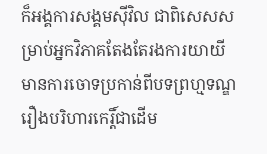ក៏អង្គការសង្គមស៊ីវិល ជាពិសេសសម្រាប់អ្នកវិភាគតែងតែរងការយាយី មានការចោទប្រកាន់ពីបទព្រហ្មទណ្ឌរឿងបរិហារកេរ្តិ៍ជាដើម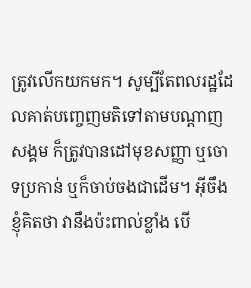ត្រូវលើកយកមក។ សូម្បីតែពលរដ្ឋដែលគាត់បញ្ចេញមតិទៅតាមបណ្ដាញសង្គម ក៏ត្រូវបានដៅមុខសញ្ញា ឬចោទប្រកាន់ ឬក៏ចាប់ចងជាដើម។ អ៊ីចឹងខ្ញុំគិតថា វានឹងប៉ះពាល់ខ្លាំង បើ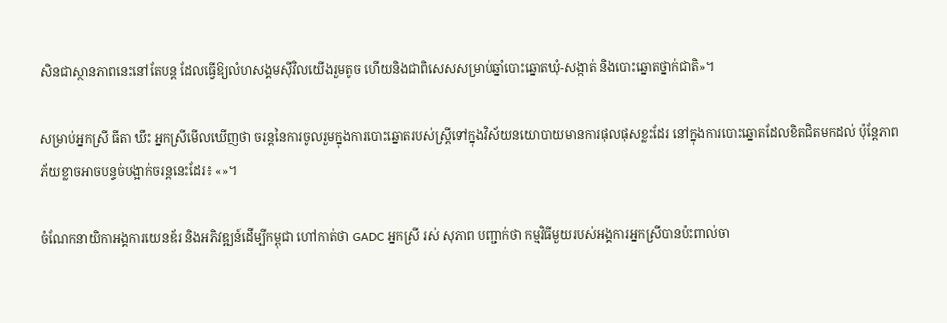សិនជាស្ថានភាពនេះនៅតែបន្ត ដែលធ្វើឱ្យលំហសង្គមស៊ីវិលយើងរួមតូច ហើយនិងជាពិសេសសម្រាប់ឆ្នាំបោះឆ្នោតឃុំ-សង្កាត់ និងបោះឆ្នោតថ្នាក់ជាតិ»។

សម្រាប់អ្នកស្រី ធីតា ឃឹះ អ្នកស្រីមើលឃើញថា ចរន្តនៃការចូលរួមក្នុងការបោះឆ្នោតរបស់ស្ត្រីទៅក្នុងវិស័យនយោបាយមានការផុលផុសខ្លះដែរ នៅក្នុងការបោះឆ្នោតដែលខិតជិតមកដល់ ប៉ុន្តែភាពភ័យខ្លាចអាចបន្ទច់បង្អាក់ចរន្តនេះដែរ៖ «»។

ចំណែកនាយិកាអង្គការយេនឌ័រ និងអភិវឌ្ឍន៍ដើម្បីកម្ពុជា ហៅកាត់ថា GADC អ្នកស្រី រស់ សុភាព បញ្ជាក់ថា កម្មវិធីមួយរបស់អង្គការអ្នកស្រីបានប៉ះពាល់ចា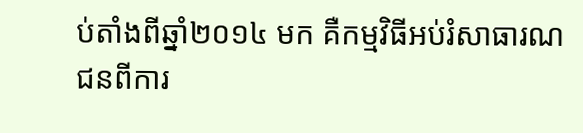ប់តាំងពីឆ្នាំ២០១៤ មក គឺកម្មវិធីអប់រំសាធារណជនពីការ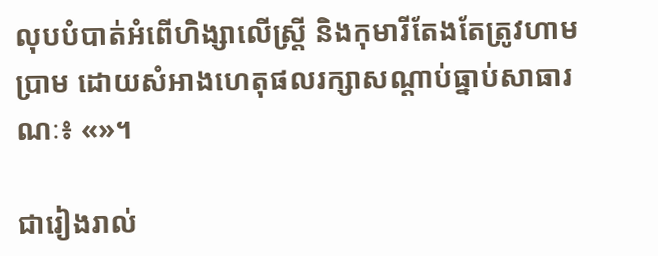លុបបំបាត់អំពើហិង្សាលើស្ត្រី និងកុមារីតែងតែត្រូវហាមប្រាម ដោយសំអាងហេតុផលរក្សាសណ្ដាប់ធ្នាប់សាធារណៈ៖ «»។

ជារៀងរាល់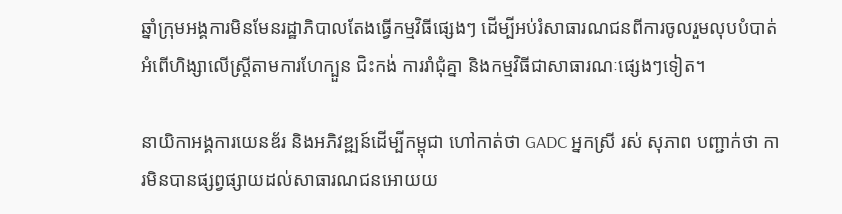ឆ្នាំក្រុមអង្គការមិនមែនរដ្ឋាភិបាលតែងធ្វើកម្មវិធីផ្សេងៗ ដើម្បីអប់រំសាធារណជនពីការចូលរួមលុបបំបាត់អំពើហិង្សាលើស្ត្រីតាមការហែក្បួន ជិះកង់ ការរាំជុំគ្នា និងកម្មវិធីជាសាធារណៈផ្សេងៗទៀត។

នាយិកាអង្គការយេនឌ័រ និងអភិវឌ្ឍន៍ដើម្បីកម្ពុជា ហៅកាត់ថា GADC អ្នកស្រី រស់ សុភាព បញ្ជាក់ថា ការមិនបានផ្សព្វផ្សាយដល់សាធារណជនអោយយ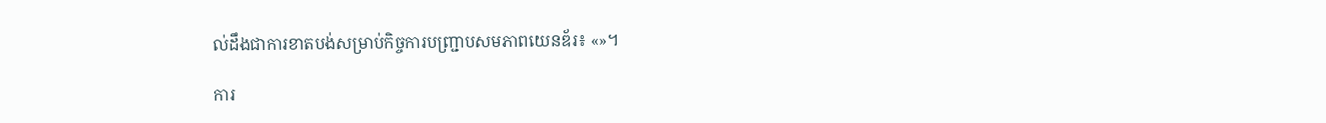ល់ដឹងជាការខាតបង់សម្រាប់កិច្ចការបញ្ជ្រាបសមភាពយេនឌ័រ៖ «»។

ការ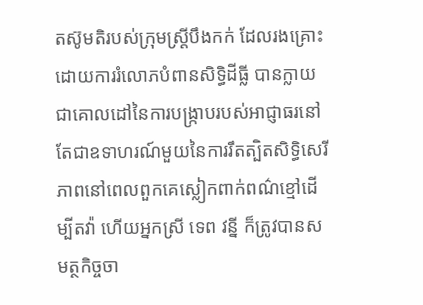តស៊ូមតិរបស់ក្រុមស្ត្រីបឹងកក់ ដែលរងគ្រោះដោយការរំលោភបំពានសិទ្ធិដីធ្លី បានក្លាយជាគោលដៅនៃការបង្ក្រាបរបស់អាជ្ញាធរនៅតែជាឧទាហរណ៍មួយនៃការរឹតត្បិតសិទ្ធិសេរីភាពនៅពេលពួកគេស្លៀកពាក់ពណ៌ខ្មៅដើម្បីតវ៉ា ហើយអ្នកស្រី ទេព វន្នី ក៏ត្រូវបានសមត្ថកិច្ចចា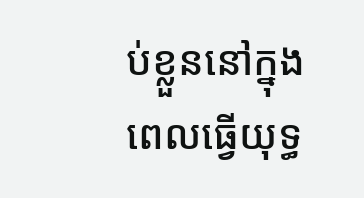ប់ខ្លួននៅក្នុងពេលធ្វើយុទ្ធ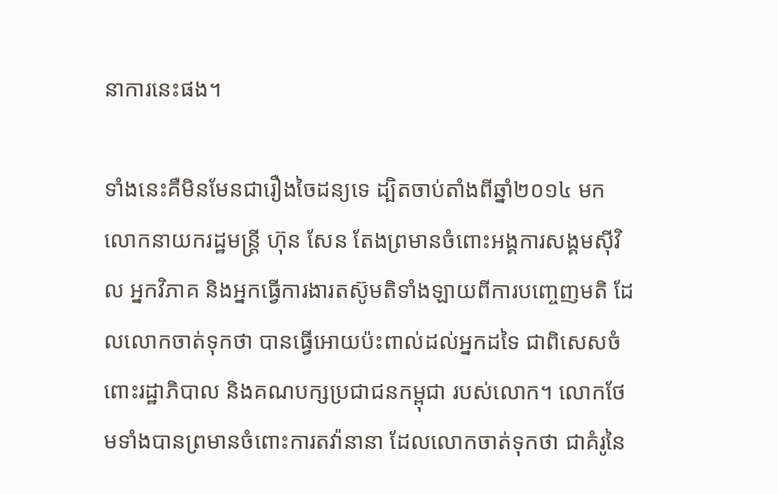នាការនេះផង។

ទាំងនេះគឺមិនមែនជារឿងចៃដន្យទេ ដ្បិតចាប់តាំងពីឆ្នាំ២០១៤ មកលោកនាយករដ្ឋមន្ត្រី ហ៊ុន សែន តែងព្រមានចំពោះអង្គការសង្គមស៊ីវិល អ្នកវិភាគ និងអ្នកធ្វើការងារតស៊ូមតិទាំងឡាយពីការបញ្ចេញមតិ ដែលលោកចាត់ទុកថា បានធ្វើអោយប៉ះពាល់ដល់អ្នកដទៃ ជាពិសេសចំពោះរដ្ឋាភិបាល និងគណបក្សប្រជាជនកម្ពុជា របស់លោក។ លោកថែមទាំងបានព្រមានចំពោះការតវ៉ានានា ដែលលោកចាត់ទុកថា ជាគំរូនៃ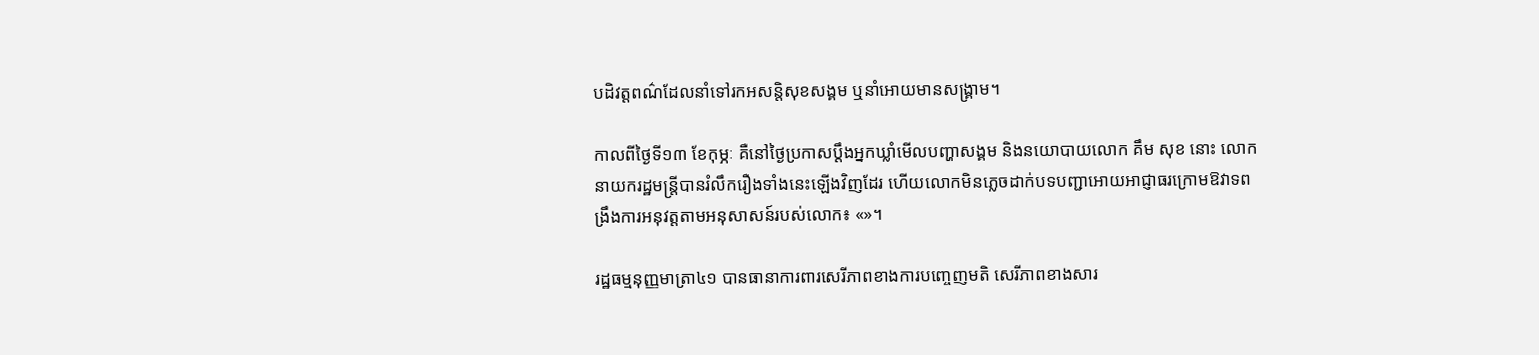បដិវត្តពណ៌ដែលនាំទៅរកអសន្តិសុខសង្គម ឬនាំអោយមានសង្គ្រាម។

កាលពីថ្ងៃទី១៣ ខែកុម្ភៈ គឺនៅថ្ងៃប្រកាសប្ដឹងអ្នកឃ្លាំមើលបញ្ហាសង្គម និងនយោបាយលោក គឹម សុខ នោះ លោកនាយករដ្ឋមន្ត្រីបានរំលឹករឿងទាំងនេះឡើងវិញដែរ ហើយលោកមិនភ្លេចដាក់បទបញ្ជាអោយអាជ្ញាធរក្រោមឱវាទពង្រឹងការអនុវត្តតាមអនុសាសន៍របស់លោក៖ «»។

រដ្ឋធម្មនុញ្ញមាត្រា៤១ បានធានាការពារសេរីភាពខាងការបញ្ចេញមតិ សេរីភាពខាងសារ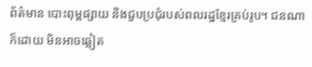ព័ត៌មាន បោះពុម្ពផ្សាយ និងជួបប្រជុំរបស់ពលរដ្ឋខ្មែរគ្រប់រូប។ ជនណាក៏ដោយ មិនអាចឆ្លៀត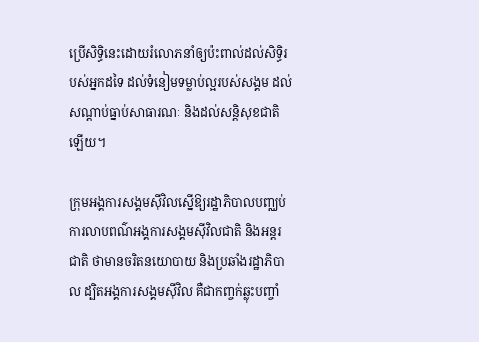ប្រើសិទ្ធិនេះដោយរំលោភនាំឲ្យប៉ះពាល់ដល់សិទ្ធិរបស់អ្នកដទៃ ដល់ទំនៀមទម្លាប់ល្អរបស់សង្គម ដល់សណ្ដាប់ធ្នាប់សាធារណៈ និងដល់សន្តិសុខជាតិឡើយ។

ក្រុមអង្គការសង្គមស៊ីវិលស្នើឱ្យរដ្ឋាភិបាលបញ្ឈប់ការលាបពណ៌អង្គការសង្គមស៊ីវិលជាតិ និងអន្តរជាតិ ថាមានចរិតនយោបាយ និងប្រឆាំងរដ្ឋាភិបាល ដ្បិតអង្គការសង្គមស៊ីវិល គឺជាកញ្ចក់ឆ្លុះបញ្ចាំ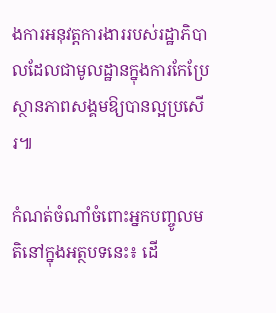ងការអនុវត្តការងាររបស់រដ្ឋាភិបាលដែលជាមូលដ្ឋានក្នុងការកែប្រែស្ថានភាពសង្គមឱ្យបានល្អប្រសើរ៕

កំណត់ចំណាំចំពោះអ្នកបញ្ចូលមតិនៅក្នុងអត្ថបទនេះ៖ ដើ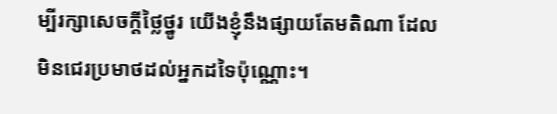ម្បីរក្សាសេចក្ដីថ្លៃថ្នូរ យើងខ្ញុំនឹងផ្សាយតែមតិណា ដែលមិនជេរប្រមាថដល់អ្នកដទៃប៉ុណ្ណោះ។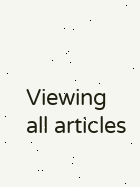Viewing all articles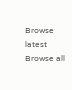Browse latest Browse all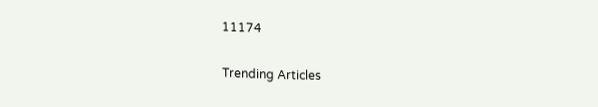11174

Trending Articles